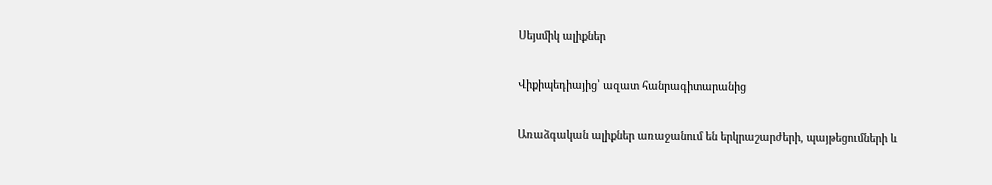Սեյսմիկ ալիքներ

Վիքիպեդիայից՝ ազատ հանրագիտարանից

Առաձգական ալիքներ առաջանում են երկրաշարժերի, պայթեցումների և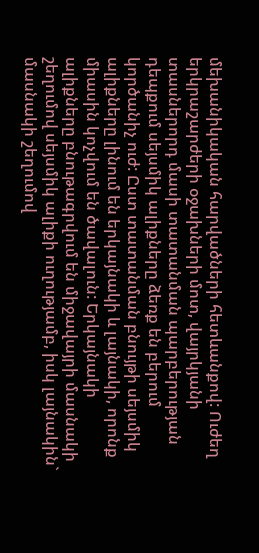մեխանիկական հարվածների հետևանքով: Ուժեղ երկրաշարժերի օջախների մոտ, վայրկյանի տասներորդ մասի տատանման պարբերության դեպքում սեյսմիկ ալիքները ձեռք են բերում կործանիչ ուժ: Ըստ տատանման բնույթի սեյսմիկ ալիքները լինում են երկայնակի և լայնակի, որոնք միասին կոչվում են ծավալուն: Երկայնակի ալիքները բնութագրվում են միջավայրի մասնակի շեղումով սեյսմիկ ալիքի ուղությամբ, իսկ լայնակին` մասնակի շեղումով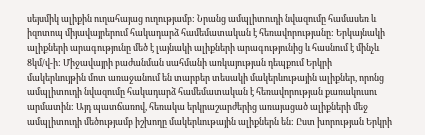սեյսմիկ ալիքին ուղահայաց ուղությամբ: Նրանց ամպլիտուդի նվազումը համասեռ և իզոտոպ միյավայրերում հակադարձ համեմատական է հեռավորությանը: Երկայնակի ալիքների արագությունը մեծ է լայնակի ալիքների արագությունից և հասնում է մինչև 8կմ/վ-ի: Միջավայրի բաժանման սահմանի առկայության դեպքում Երկրի մակերևույթին մոտ առաջանում են տարբեր տեսակի մակերևութային ալիքներ, որոնց ամպլիտուդի նվազումը հակադարձ համեմատական է հեռավորության քառակուսու արմատին: Այդ պատճառով, հեռակա երկրաշարժերից առայացած ալիքների մեջ ամպլիտուդի մեծությամբ իշխողը մակերևութային ալիքներն են: Ըստ խորության Երկրի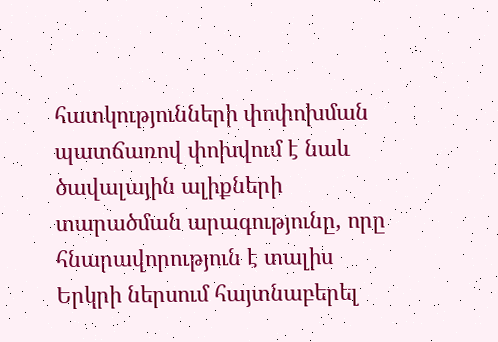հատկությունների փոփոխման պատճառով փոխվում է նաև ծավալային ալիքների տարածման արագությունը, որը հնարավորություն է տալիս Երկրի ներսում հայտնաբերել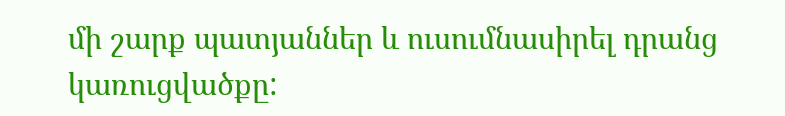մի շարք պատյաններ և ուսումնասիրել դրանց կառուցվածքը: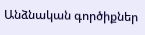Անձնական գործիքներ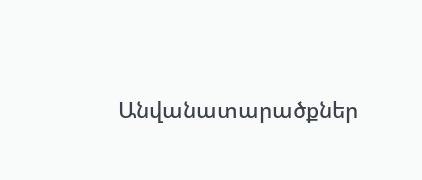Անվանատարածքներ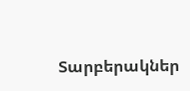Տարբերակներ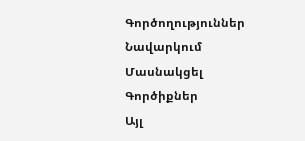Գործողություններ
Նավարկում
Մասնակցել
Գործիքներ
Այլ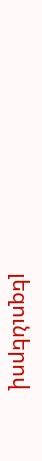լեզուներով